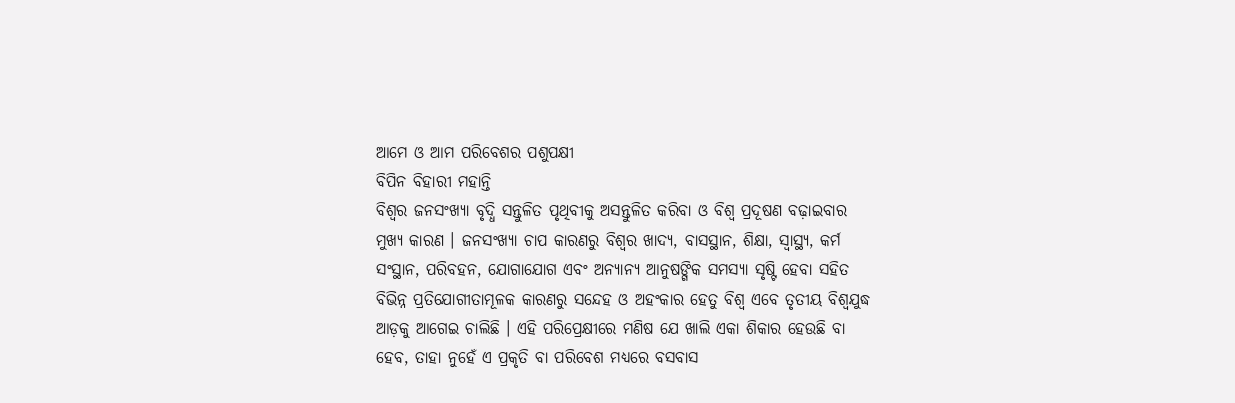ଆମେ ଓ ଆମ ପରିବେଶର ପଶୁପକ୍ଷୀ
ବିପିନ ବିହାରୀ ମହାନ୍ତି
ବିଶ୍ୱର ଜନସଂଖ୍ୟା ବୃଦ୍ଧି ସନ୍ତୁଳିତ ପୃଥିବୀକୁ ଅସନ୍ତୁଳିତ କରିବା ଓ ବିଶ୍ୱ ପ୍ରଦୂଷଣ ବଢ଼ାଇବାର ମୁଖ୍ୟ କାରଣ । ଜନସଂଖ୍ୟା ଚାପ କାରଣରୁ ବିଶ୍ୱର ଖାଦ୍ୟ, ବାସସ୍ଥାନ, ଶିକ୍ଷା, ସ୍ୱାସ୍ଥ୍ୟ, କର୍ମ ସଂସ୍ଥାନ, ପରିବହନ, ଯୋଗାଯୋଗ ଏବଂ ଅନ୍ୟାନ୍ୟ ଆନୁଷଙ୍ଗିକ ସମସ୍ୟା ସୃଷ୍ଟି ହେବା ସହିତ ବିଭିନ୍ନ ପ୍ରତିଯୋଗୀତାମୂଳକ କାରଣରୁ ସନ୍ଦେହ ଓ ଅହଂକାର ହେତୁ ବିଶ୍ୱ ଏବେ ତୃତୀୟ ବିଶ୍ୱଯୁଦ୍ଧ ଆଡ଼କୁ ଆଗେଇ ଚାଲିଛି । ଏହି ପରିପ୍ରେକ୍ଷୀରେ ମଣିଷ ଯେ ଖାଲି ଏକା ଶିକାର ହେଉଛି ବା ହେବ, ତାହା ନୁହେଁ ଏ ପ୍ରକୃତି ବା ପରିବେଶ ମଧ୍ୟରେ ବସବାସ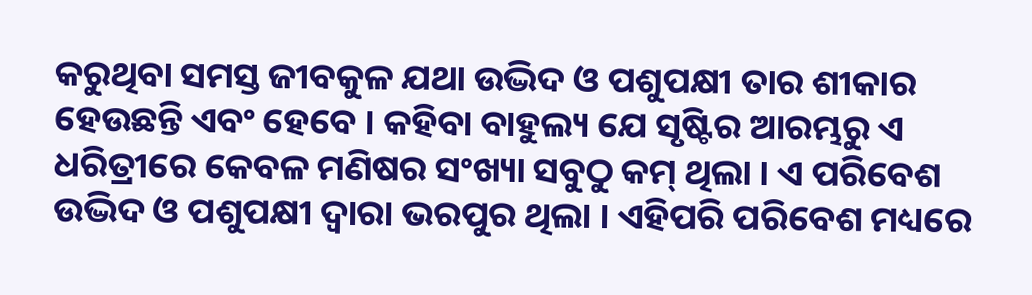କରୁଥିବା ସମସ୍ତ ଜୀବକୁଳ ଯଥା ଉଦ୍ଭିଦ ଓ ପଶୁପକ୍ଷୀ ତାର ଶୀକାର ହେଉଛନ୍ତି ଏବଂ ହେବେ । କହିବା ବାହୁଲ୍ୟ ଯେ ସୃଷ୍ଟିର ଆରମ୍ଭରୁ ଏ ଧରିତ୍ରୀରେ କେବଳ ମଣିଷର ସଂଖ୍ୟା ସବୁଠୁ କମ୍ ଥିଲା । ଏ ପରିବେଶ ଉଦ୍ଭିଦ ଓ ପଶୁପକ୍ଷୀ ଦ୍ୱାରା ଭରପୁର ଥିଲା । ଏହିପରି ପରିବେଶ ମଧ୍ୟରେ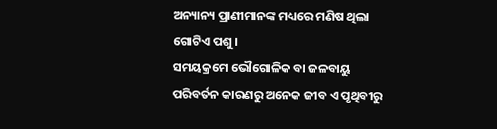ଅନ୍ୟାନ୍ୟ ପ୍ରାଣୀମାନଙ୍କ ମଧ୍ୟରେ ମଣିଷ ଥିଲା ଗୋଟିଏ ପଶୁ ।
ସମୟକ୍ରମେ ଭୌଗୋଳିକ ବା ଜଳବାୟୁ ପରିବର୍ତନ କାରଣରୁ ଅନେକ ଜୀବ ଏ ପୃଥିବୀରୁ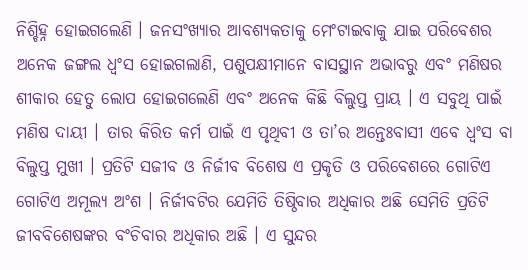ନିଶ୍ଚିହ୍ନ ହୋଇଗଲେଣି । ଜନସଂଖ୍ୟାର ଆବଶ୍ୟକତାକୁ ମେଂଟାଇବାକୁ ଯାଇ ପରିବେଶର ଅନେକ ଜଙ୍ଗଲ ଧ୍ୱଂସ ହୋଇଗଲାଣି, ପଶୁପକ୍ଷୀମାନେ ବାସସ୍ଥାନ ଅଭାବରୁ ଏବଂ ମଣିଷର ଶୀକାର ହେତୁ ଲୋପ ହୋଇଗଲେଣି ଏବଂ ଅନେକ କିଛି ବିଲୁପ୍ତ ପ୍ରାୟ । ଏ ସବୁଥି ପାଇଁ ମଣିଷ ଦାୟୀ । ତାର କିରିତ କର୍ମ ପାଇଁ ଏ ପୃଥିବୀ ଓ ତା’ର ଅନ୍ତେଃବାସୀ ଏବେ ଧ୍ୱଂସ ବା ବିଲୁପ୍ତ ମୁଖୀ । ପ୍ରତିଟି ସଜୀବ ଓ ନିର୍ଜୀବ ବିଶେଷ ଏ ପ୍ରକୃତି ଓ ପରିବେଶରେ ଗୋଟିଏ ଗୋଟିଏ ଅମୂଲ୍ୟ ଅଂଶ । ନିର୍ଜୀବଟିର ଯେମିତି ତିଷ୍ଠିବାର ଅଧିକାର ଅଛି ସେମିତି ପ୍ରତିଟି ଜୀବବିଶେଷଙ୍କର ବଂଚିବାର ଅଧିକାର ଅଛି । ଏ ସୁନ୍ଦର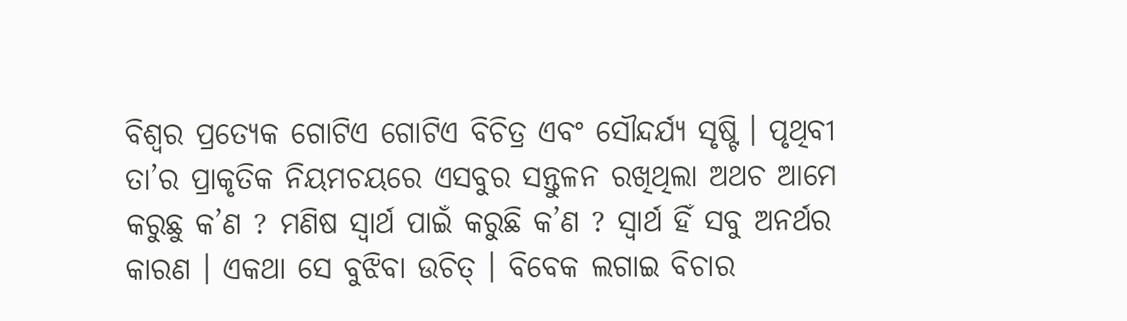ବିଶ୍ୱର ପ୍ରତ୍ୟେକ ଗୋଟିଏ ଗୋଟିଏ ବିଚିତ୍ର ଏବଂ ସୌନ୍ଦର୍ଯ୍ୟ ସୃଷ୍ଟି । ପୃଥିବୀ ତା’ର ପ୍ରାକୃତିକ ନିୟମଚୟରେ ଏସବୁର ସନ୍ତୁଳନ ରଖିଥିଲା ଅଥଚ ଆମେ କରୁଛୁ କ’ଣ ? ମଣିଷ ସ୍ୱାର୍ଥ ପାଇଁ କରୁଛି କ’ଣ ? ସ୍ୱାର୍ଥ ହିଁ ସବୁ ଅନର୍ଥର କାରଣ । ଏକଥା ସେ ବୁଝିବା ଉଚିତ୍ । ବିବେକ ଲଗାଇ ବିଚାର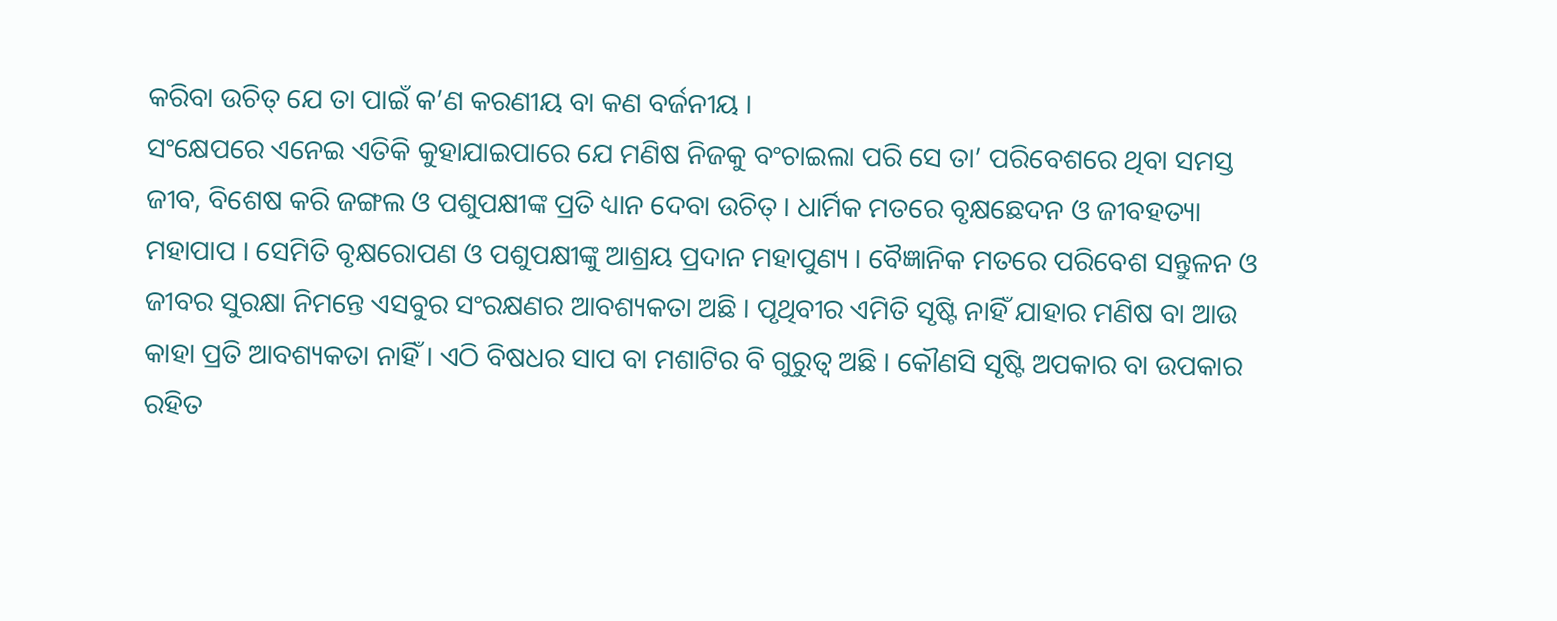କରିବା ଉଚିତ୍ ଯେ ତା ପାଇଁ କ’ଣ କରଣୀୟ ବା କଣ ବର୍ଜନୀୟ ।
ସଂକ୍ଷେପରେ ଏନେଇ ଏତିକି କୁହାଯାଇପାରେ ଯେ ମଣିଷ ନିଜକୁ ବଂଚାଇଲା ପରି ସେ ତା’ ପରିବେଶରେ ଥିବା ସମସ୍ତ ଜୀବ, ବିଶେଷ କରି ଜଙ୍ଗଲ ଓ ପଶୁପକ୍ଷୀଙ୍କ ପ୍ରତି ଧ୍ୟାନ ଦେବା ଉଚିତ୍ । ଧାର୍ମିକ ମତରେ ବୃକ୍ଷଛେଦନ ଓ ଜୀବହତ୍ୟା ମହାପାପ । ସେମିତି ବୃକ୍ଷରୋପଣ ଓ ପଶୁପକ୍ଷୀଙ୍କୁ ଆଶ୍ରୟ ପ୍ରଦାନ ମହାପୁଣ୍ୟ । ବୈଜ୍ଞାନିକ ମତରେ ପରିବେଶ ସନ୍ତୁଳନ ଓ ଜୀବର ସୁରକ୍ଷା ନିମନ୍ତେ ଏସବୁର ସଂରକ୍ଷଣର ଆବଶ୍ୟକତା ଅଛି । ପୃଥିବୀର ଏମିତି ସୃଷ୍ଟି ନାହିଁ ଯାହାର ମଣିଷ ବା ଆଉ କାହା ପ୍ରତି ଆବଶ୍ୟକତା ନାହିଁ । ଏଠି ବିଷଧର ସାପ ବା ମଶାଟିର ବି ଗୁରୁତ୍ୱ ଅଛି । କୌଣସି ସୃଷ୍ଟି ଅପକାର ବା ଉପକାର ରହିତ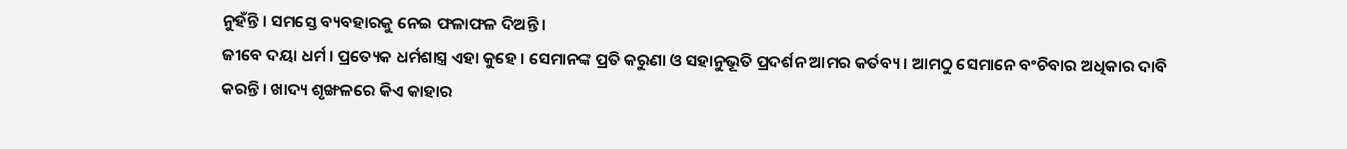ନୁହଁନ୍ତି । ସମସ୍ତେ ବ୍ୟବହାରକୁ ନେଇ ଫଳାଫଳ ଦିଅନ୍ତି ।
ଜୀବେ ଦୟା ଧର୍ମ । ପ୍ରତ୍ୟେକ ଧର୍ମଶାସ୍ତ୍ର ଏହା କୁହେ । ସେମାନଙ୍କ ପ୍ରତି କରୁଣା ଓ ସହାନୁଭୂତି ପ୍ରଦର୍ଶନ ଆମର କର୍ତବ୍ୟ । ଆମଠୁ ସେମାନେ ବଂଚିବାର ଅଧିକାର ଦାବି କରନ୍ତି । ଖାଦ୍ୟ ଶୃଙ୍ଖଳରେ କିଏ କାହାର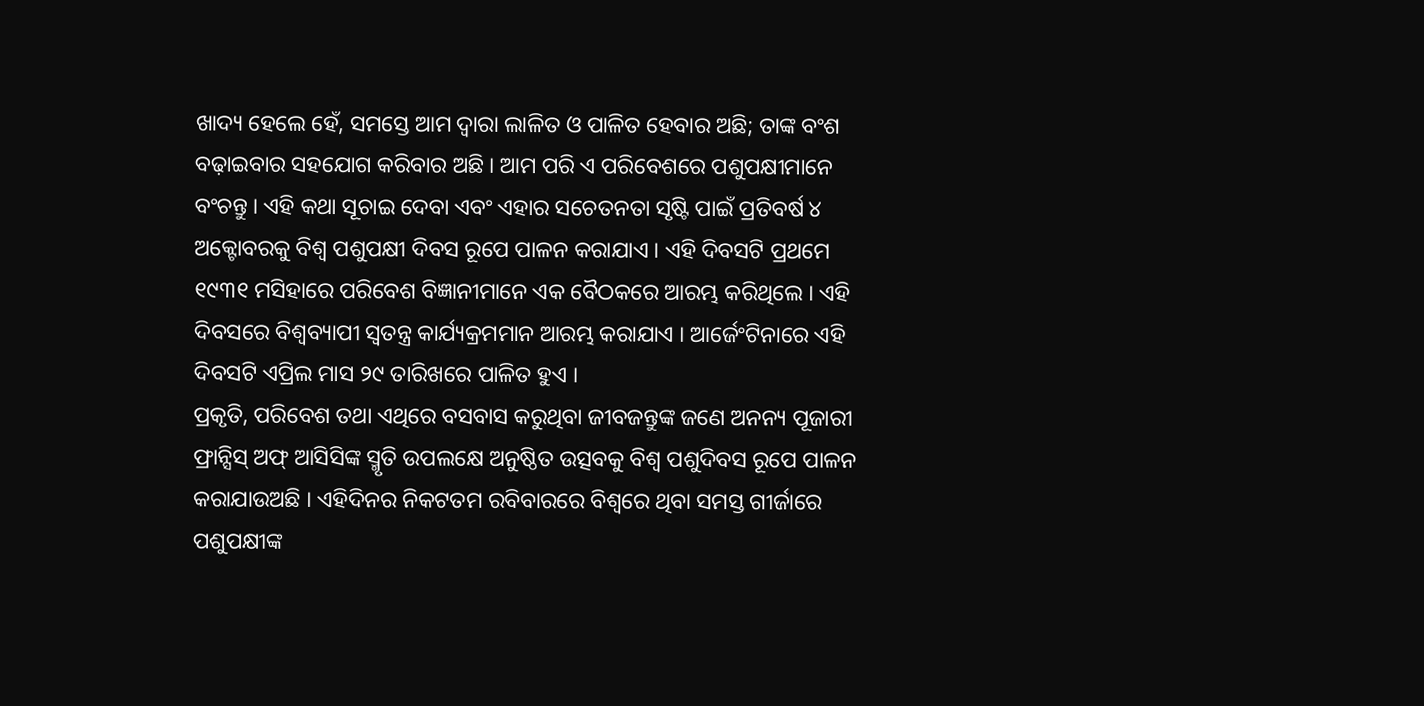ଖାଦ୍ୟ ହେଲେ ହେଁ, ସମସ୍ତେ ଆମ ଦ୍ୱାରା ଲାଳିତ ଓ ପାଳିତ ହେବାର ଅଛି; ତାଙ୍କ ବଂଶ ବଢ଼ାଇବାର ସହଯୋଗ କରିବାର ଅଛି । ଆମ ପରି ଏ ପରିବେଶରେ ପଶୁପକ୍ଷୀମାନେ ବଂଚନ୍ତୁ । ଏହି କଥା ସୂଚାଇ ଦେବା ଏବଂ ଏହାର ସଚେତନତା ସୃଷ୍ଟି ପାଇଁ ପ୍ରତିବର୍ଷ ୪ ଅକ୍ଟୋବରକୁ ବିଶ୍ୱ ପଶୁପକ୍ଷୀ ଦିବସ ରୂପେ ପାଳନ କରାଯାଏ । ଏହି ଦିବସଟି ପ୍ରଥମେ ୧୯୩୧ ମସିହାରେ ପରିବେଶ ବିଜ୍ଞାନୀମାନେ ଏକ ବୈଠକରେ ଆରମ୍ଭ କରିଥିଲେ । ଏହି ଦିବସରେ ବିଶ୍ୱବ୍ୟାପୀ ସ୍ୱତନ୍ତ୍ର କାର୍ଯ୍ୟକ୍ରମମାନ ଆରମ୍ଭ କରାଯାଏ । ଆର୍ଜେଂଟିନାରେ ଏହି ଦିବସଟି ଏପ୍ରିଲ ମାସ ୨୯ ତାରିଖରେ ପାଳିତ ହୁଏ ।
ପ୍ରକୃତି, ପରିବେଶ ତଥା ଏଥିରେ ବସବାସ କରୁଥିବା ଜୀବଜନ୍ତୁଙ୍କ ଜଣେ ଅନନ୍ୟ ପୂଜାରୀ ଫ୍ରାନ୍ସିସ୍ ଅଫ୍ ଆସିସିଙ୍କ ସ୍ମୃତି ଉପଲକ୍ଷେ ଅନୁଷ୍ଠିତ ଉତ୍ସବକୁ ବିଶ୍ୱ ପଶୁଦିବସ ରୂପେ ପାଳନ କରାଯାଉଅଛି । ଏହିଦିନର ନିକଟତମ ରବିବାରରେ ବିଶ୍ୱରେ ଥିବା ସମସ୍ତ ଗୀର୍ଜାରେ ପଶୁପକ୍ଷୀଙ୍କ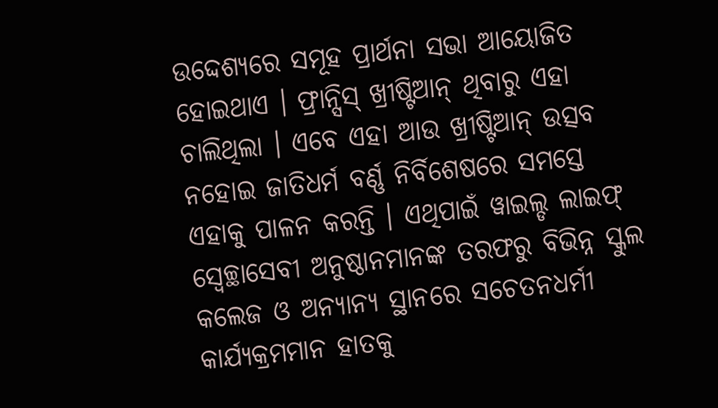ଉଦ୍ଦେଶ୍ୟରେ ସମୂହ ପ୍ରାର୍ଥନା ସଭା ଆୟୋଜିତ ହୋଇଥାଏ । ଫ୍ରାନ୍ସିସ୍ ଖ୍ରୀଷ୍ଟିଆନ୍ ଥିବାରୁ ଏହା ଚାଲିଥିଲା । ଏବେ ଏହା ଆଉ ଖ୍ରୀଷ୍ଟିଆନ୍ ଉତ୍ସବ ନହୋଇ ଜାତିଧର୍ମ ବର୍ଣ୍ଣ ନିର୍ବିଶେଷରେ ସମସ୍ତେ ଏହାକୁ ପାଳନ କରନ୍ତି । ଏଥିପାଇଁ ୱାଇଲ୍ଡ ଲାଇଫ୍ ସ୍ୱେଚ୍ଛାସେବୀ ଅନୁଷ୍ଠାନମାନଙ୍କ ତରଫରୁ ବିଭିନ୍ନ ସ୍କୁଲ କଲେଜ ଓ ଅନ୍ୟାନ୍ୟ ସ୍ଥାନରେ ସଚେତନଧର୍ମୀ କାର୍ଯ୍ୟକ୍ରମମାନ ହାତକୁ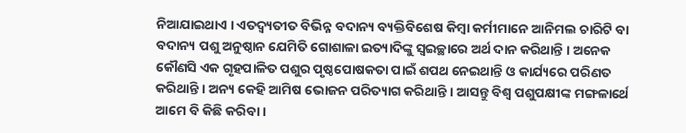ନିଆଯାଇଥାଏ । ଏତଦ୍ବ୍ୟତୀତ ବିଭିନ୍ନ ବଦାନ୍ୟ ବ୍ୟକ୍ତିବିଶେଷ କିମ୍ବା କର୍ମୀମାନେ ଆନିମଲ ଚାରିଟି ବା ବଦାନ୍ୟ ପଶୁ ଅନୁଷ୍ଠାନ ଯେମିତି ଗୋଶାଳା ଇତ୍ୟାଦିଙ୍କୁ ସ୍ୱଇଚ୍ଛାରେ ଅର୍ଥ ଦାନ କରିଥାନ୍ତି । ଅନେକ କୌଣସି ଏକ ଗୃହପାଳିତ ପଶୁର ପୃଷ୍ଠପୋଷକତା ପାଇଁ ଶପଥ ନେଇଥାନ୍ତି ଓ କାର୍ଯ୍ୟରେ ପରିଣତ କରିଥାନ୍ତି । ଅନ୍ୟ କେହି ଆମିଷ ଭୋଜନ ପରିତ୍ୟାଗ କରିଥାନ୍ତି । ଆସନ୍ତୁ ବିଶ୍ୱ ପଶୁପକ୍ଷୀଙ୍କ ମଙ୍ଗଳାର୍ଥେ ଆମେ ବି କିଛି କରିବା ।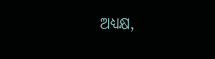ଅଧ୍ୟକ୍ଷ,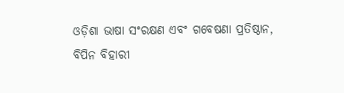ଓଡ଼ିଶା ଭାଷା ସଂରକ୍ଷଣ ଏବଂ ଗବେଷଣା ପ୍ରତିଷ୍ଠାନ,
ବିପିନ ବିହାରୀ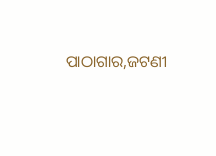ପାଠାଗାର,ଜଟଣୀ